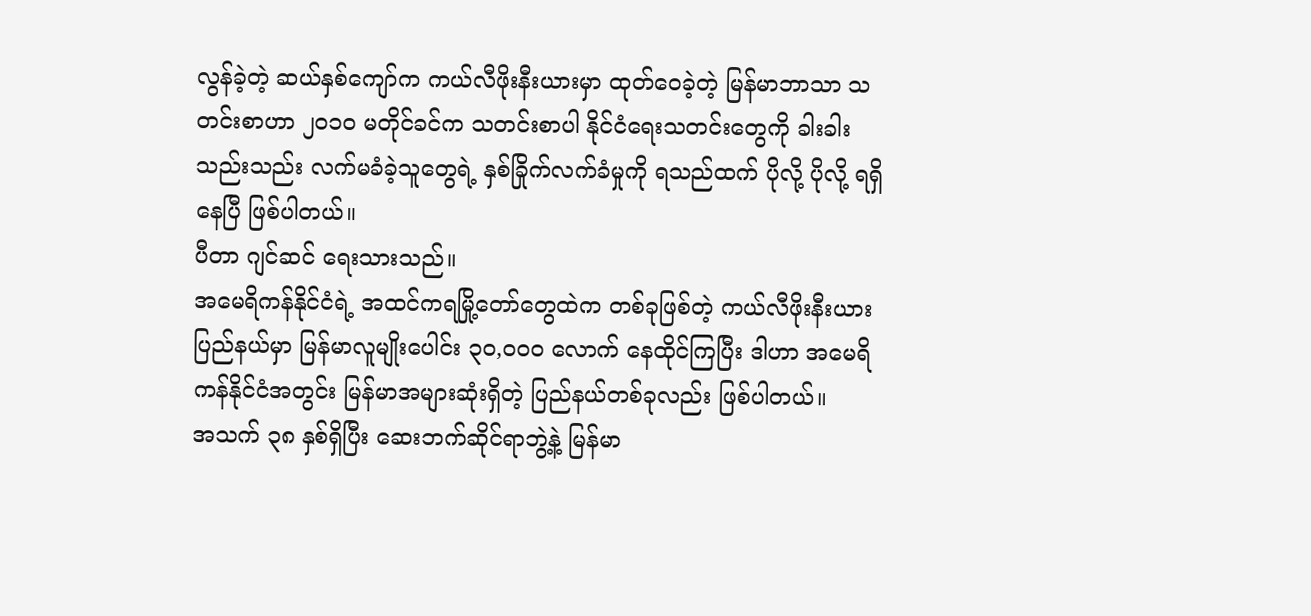လွန်ခဲ့တဲ့ ဆယ်နှစ်ကျော်က ကယ်လီဖိုးနီးယားမှာ ထုတ်ဝေခဲ့တဲ့ မြန်မာဘာသာ သတင်းစာဟာ ၂၀၁၀ မတိုင်ခင်က သတင်းစာပါ နိုင်ငံရေးသတင်းတွေကို ခါးခါးသည်းသည်း လက်မခံခဲ့သူတွေရဲ့ နှစ်ခြိုက်လက်ခံမှုကို ရသည်ထက် ပိုလို့ ပိုလို့ ရရှိနေပြီ ဖြစ်ပါတယ်။
ပီတာ ဂျင်ဆင် ရေးသားသည်။
အမေရိကန်နိုင်ငံရဲ့ အထင်ကရမြို့တော်တွေထဲက တစ်ခုဖြစ်တဲ့ ကယ်လီဖိုးနီးယားပြည်နယ်မှာ မြန်မာလူမျိုးပေါင်း ၃၀,၀၀၀ လောက် နေထိုင်ကြပြီး ဒါဟာ အမေရိကန်နိုင်ငံအတွင်း မြန်မာအများဆုံးရှိတဲ့ ပြည်နယ်တစ်ခုလည်း ဖြစ်ပါတယ်။
အသက် ၃၈ နှစ်ရှိပြီး ဆေးဘက်ဆိုင်ရာဘွဲ့နဲ့ မြန်မာ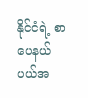နိုင်ငံရဲ့ စာပေနယ်ပယ်အ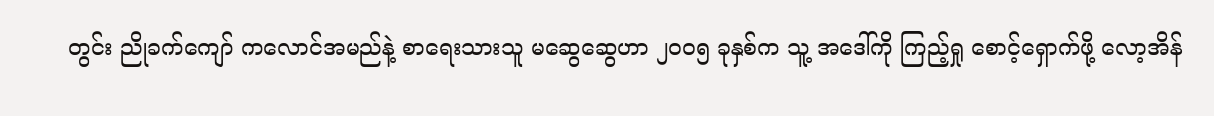တွင်း ညိုခက်ကျော် ကလောင်အမည်နဲ့ စာရေးသားသူ မဆွေဆွေဟာ ၂၀၀၅ ခုနှစ်က သူ့ အဒေါ်ကို ကြည့်ရှု စောင့်ရှောက်ဖို့ လော့အိန်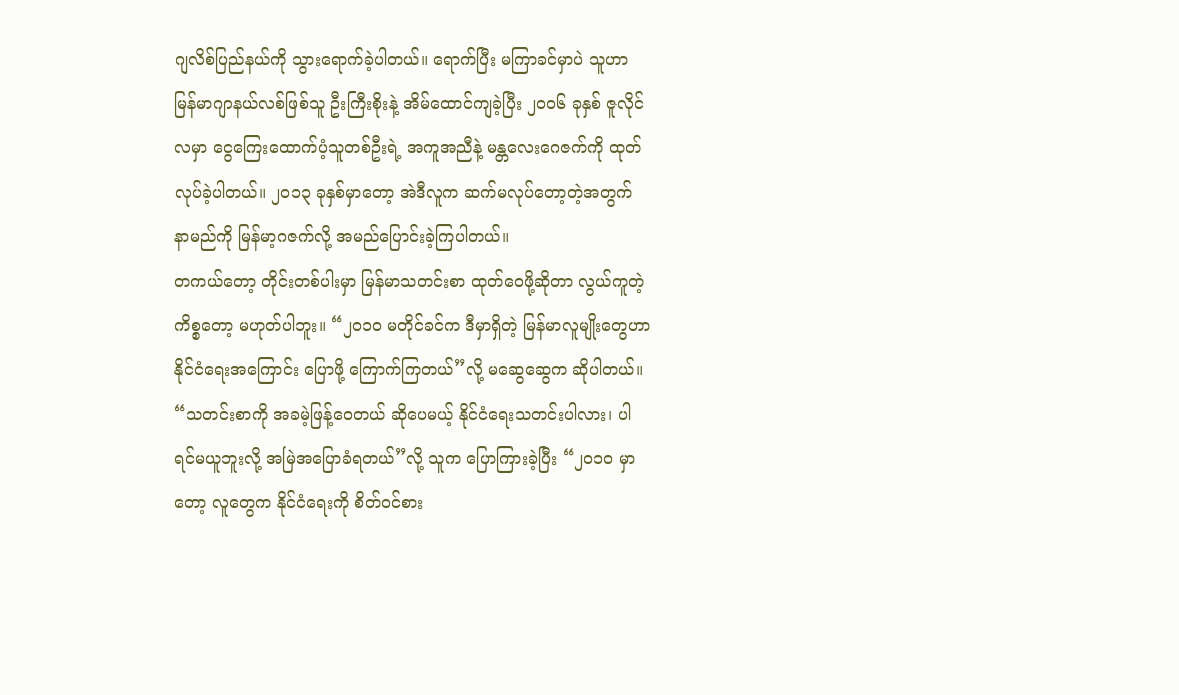ဂျလိစ်ပြည်နယ်ကို သွားရောက်ခဲ့ပါတယ်။ ရောက်ပြီး မကြာခင်မှာပဲ သူဟာ မြန်မာဂျာနယ်လစ်ဖြစ်သူ ဦးကြီးစိုးနဲ့ အိမ်ထောင်ကျခဲ့ပြီး ၂၀၀၆ ခုနှစ် ဇူလိုင်လမှာ ငွေကြေးထောက်ပံ့သူတစ်ဦးရဲ့ အကူအညီနဲ့ မန္တလေးဂေဇက်ကို ထုတ်လုပ်ခဲ့ပါတယ်။ ၂၀၁၃ ခုနှစ်မှာတော့ အဲဒီလူက ဆက်မလုပ်တော့တဲ့အတွက် နာမည်ကို မြန်မာ့ဂဇက်လို့ အမည်ပြောင်းခဲ့ကြပါတယ်။
တကယ်တော့ တိုင်းတစ်ပါးမှာ မြန်မာသတင်းစာ ထုတ်ဝေဖို့ဆိုတာ လွယ်ကူတဲ့ကိစ္စတော့ မဟုတ်ပါဘူး။ “၂၀၁၀ မတိုင်ခင်က ဒီမှာရှိတဲ့ မြန်မာလူမျိုးတွေဟာ နိုင်ငံရေးအကြောင်း ပြောဖို့ ကြောက်ကြတယ်”လို့ မဆွေဆွေက ဆိုပါတယ်။ “သတင်းစာကို အခမဲ့ဖြန့်ဝေတယ် ဆိုပေမယ့် နိုင်ငံရေးသတင်းပါလား၊ ပါရင်မယူဘူးလို့ အမြဲအပြောခံရတယ်”လို့ သူက ပြောကြားခဲ့ပြီး “၂၀၁၀ မှာတော့ လူတွေက နိုင်ငံရေးကို စိတ်ဝင်စား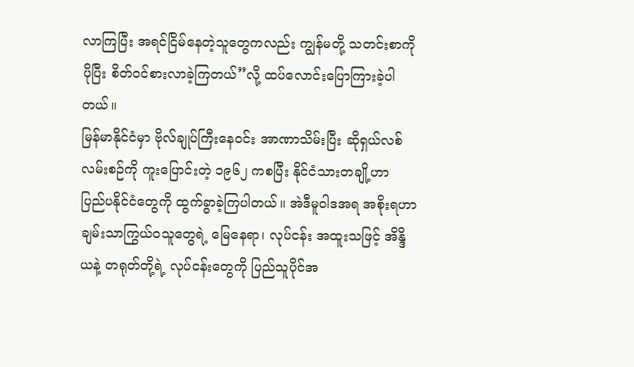လာကြပြီး အရင်ငြိမ်နေတဲ့သူတွေကလည်း ကျွန်မတို့ သတင်းစာကို ပိုပြီး စိတ်ဝင်စားလာခဲ့ကြတယ်”လို့ ထပ်လောင်းပြောကြားခဲ့ပါတယ်။
မြန်မာနိုင်ငံမှာ ဗိုလ်ချုပ်ကြီးနေဝင်း အာဏာသိမ်းပြီး ဆိုရှယ်လစ်လမ်းစဉ်ကို ကူးပြောင်းတဲ့ ၁၉၆၂ ကစပြီး နိုင်ငံသားတချို့ဟာ ပြည်ပနိုင်ငံတွေကို ထွက်ခွာခဲ့ကြပါတယ်။ အဲဒီမူဝါဒအရ အစိုးရဟာ ချမ်းသာကြွယ်ဝသူတွေရဲ့ မြေနေရာ၊ လုပ်ငန်း အထူးသဖြင့် အိန္ဒိယနဲ့ တရုတ်တို့ရဲ့ လုပ်ငန်းတွေကို ပြည်သူပိုင်အ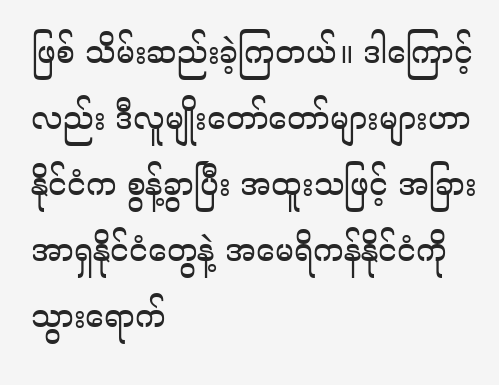ဖြစ် သိမ်းဆည်းခဲ့ကြတယ်။ ဒါကြောင့်လည်း ဒီလူမျိုးတော်တော်များများဟာ နိုင်ငံက စွန့်ခွာပြီး အထူးသဖြင့် အခြားအာရှနိုင်ငံတွေနဲ့ အမေရိကန်နိုင်ငံကို သွားရောက်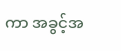ကာ အခွင့်အ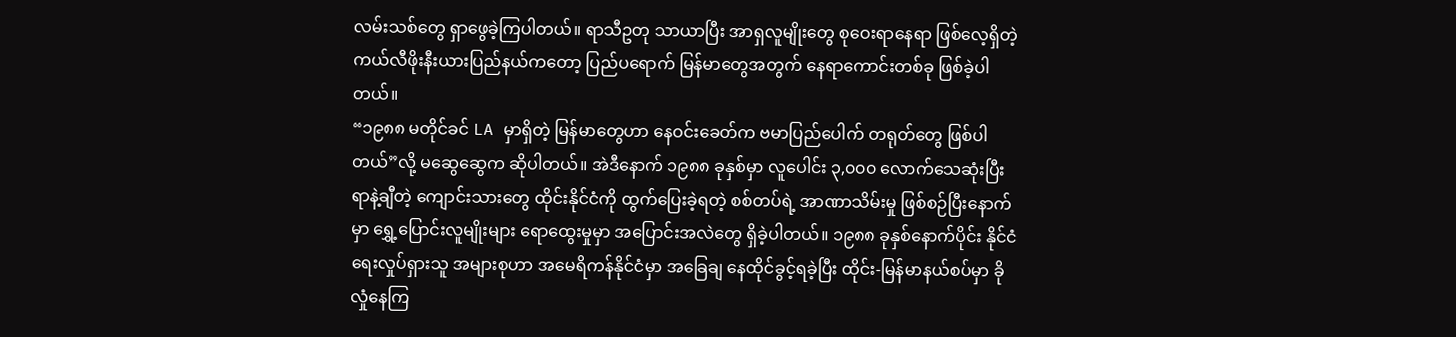လမ်းသစ်တွေ ရှာဖွေခဲ့ကြပါတယ်။ ရာသီဥတု သာယာပြီး အာရှလူမျိုးတွေ စုဝေးရာနေရာ ဖြစ်လေ့ရှိတဲ့ ကယ်လီဖိုးနီးယားပြည်နယ်ကတော့ ပြည်ပရောက် မြန်မာတွေအတွက် နေရာကောင်းတစ်ခု ဖြစ်ခဲ့ပါတယ်။
“၁၉၈၈ မတိုင်ခင် LA မှာရှိတဲ့ မြန်မာတွေဟာ နေဝင်းခေတ်က ဗမာပြည်ပေါက် တရုတ်တွေ ဖြစ်ပါတယ်”လို့ မဆွေဆွေက ဆိုပါတယ်။ အဲဒီနောက် ၁၉၈၈ ခုနှစ်မှာ လူပေါင်း ၃,၀၀၀ လောက်သေဆုံးပြီး ရာနဲ့ချီတဲ့ ကျောင်းသားတွေ ထိုင်းနိုင်ငံကို ထွက်ပြေးခဲ့ရတဲ့ စစ်တပ်ရဲ့ အာဏာသိမ်းမှု ဖြစ်စဉ်ပြီးနောက်မှာ ရွှေ့ပြောင်းလူမျိုးများ ရောထွေးမှုမှာ အပြောင်းအလဲတွေ ရှိခဲ့ပါတယ်။ ၁၉၈၈ ခုနှစ်နောက်ပိုင်း နိုင်ငံရေးလှုပ်ရှားသူ အများစုဟာ အမေရိကန်နိုင်ငံမှာ အခြေချ နေထိုင်ခွင့်ရခဲ့ပြီး ထိုင်း-မြန်မာနယ်စပ်မှာ ခိုလှုံနေကြ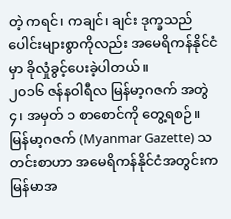တဲ့ ကရင်၊ ကချင်၊ ချင်း ဒုက္ခသည်ပေါင်းများစွာကိုလည်း အမေရိကန်နိုင်ငံမှာ ခိုလှုံခွင့်ပေးခဲ့ပါတယ်။
၂၀၁၆ ဇန်နဝါရီလ မြန်မာ့ဂဇက် အတွဲ ၄၊ အမှတ် ၁ စာစောင်ကို တွေ့ရစဉ်။
မြန်မာ့ဂဇက် (Myanmar Gazette) သတင်းစာဟာ အမေရိကန်နိုင်ငံအတွင်းက မြန်မာအ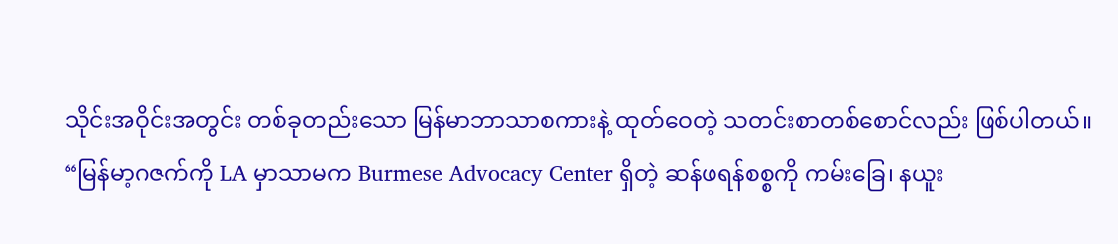သိုင်းအဝိုင်းအတွင်း တစ်ခုတည်းသော မြန်မာဘာသာစကားနဲ့ ထုတ်ဝေတဲ့ သတင်းစာတစ်စောင်လည်း ဖြစ်ပါတယ်။
“မြန်မာ့ဂဇက်ကို LA မှာသာမက Burmese Advocacy Center ရှိတဲ့ ဆန်ဖရန်စစ္စကို ကမ်းခြေ၊ နယူး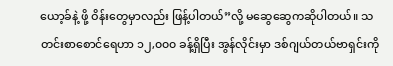ယော့ခ်နဲ့ ဖို့ ဝိန်းတွေမှာလည်း ဖြန့်ပါတယ်”လို့ မဆွေဆွေကဆိုပါတယ်။ သတင်းစာစောင်ရေဟာ ၁၂,၀၀၀ ခန့်ရှိပြီး အွန်လိုင်းမှာ ဒစ်ဂျယ်တယ်ဗာရှင်းကို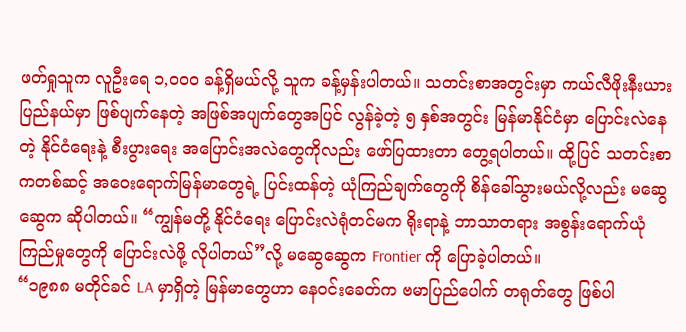ဖတ်ရှုသူက လူဦးရေ ၁,၀၀၀ ခန့်ရှိမယ်လို့ သူက ခန့်မှန်းပါတယ်။ သတင်းစာအတွင်းမှာ ကယ်လီဖိုးနီးယား ပြည်နယ်မှာ ဖြစ်ပျက်နေတဲ့ အဖြစ်အပျက်တွေအပြင် လွန်ခဲ့တဲ့ ၅ နှစ်အတွင်း မြန်မာနိုင်ငံမှာ ပြောင်းလဲနေတဲ့ နိုင်ငံရေးနဲ့ စီးပွားရေး အပြောင်းအလဲတွေကိုလည်း ဖော်ပြထားတာ တွေ့ရပါတယ်။ ထို့ပြင် သတင်းစာကတစ်ဆင့် အဝေးရောက်မြန်မာတွေရဲ့ ပြင်းထန်တဲ့ ယုံကြည်ချက်တွေကို စိန်ခေါ်သွားမယ်လို့လည်း မဆွေဆွေက ဆိုပါတယ်။ “ကျွန်မတို့ နိုင်ငံရေး ပြောင်းလဲရုံတင်မက ရိုးရာနဲ့ ဘာသာတရား အစွန်းရောက်ယုံကြည်မှုတွေကို ပြောင်းလဲဖို့ လိုပါတယ်”လို့ မဆွေဆွေက Frontier ကို ပြောခဲ့ပါတယ်။
“၁၉၈၈ မတိုင်ခင် LA မှာရှိတဲ့ မြန်မာတွေဟာ နေဝင်းခေတ်က ဗမာပြည်ပေါက် တရုတ်တွေ ဖြစ်ပါ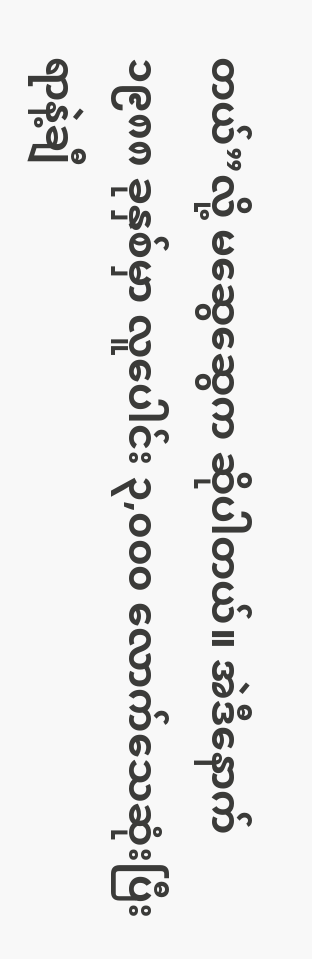တယ်”လို့ မဆွေဆွေက ဆိုပါတယ်။ အဲဒီနောက် ၁၉၈၈ ခုနှစ်မှာ လူပေါင်း ၃,၀၀၀ လောက်သေဆုံးပြီး ရာနဲ့ချီ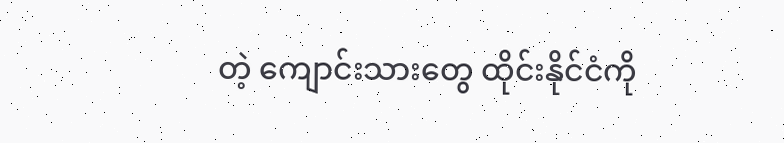တဲ့ ကျောင်းသားတွေ ထိုင်းနိုင်ငံကို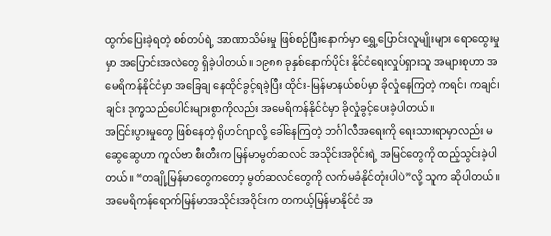ထွက်ပြေးခဲ့ရတဲ့ စစ်တပ်ရဲ့ အာဏာသိမ်းမှု ဖြစ်စဉ်ပြီးနောက်မှာ ရွှေ့ပြောင်းလူမျိုးများ ရောထွေးမှုမှာ အပြောင်းအလဲတွေ ရှိခဲ့ပါတယ်။ ၁၉၈၈ ခုနှစ်နောက်ပိုင်း နိုင်ငံရေးလှုပ်ရှားသူ အများစုဟာ အမေရိကန်နိုင်ငံမှာ အခြေချ နေထိုင်ခွင့်ရခဲ့ပြီး ထိုင်း-မြန်မာနယ်စပ်မှာ ခိုလှုံနေကြတဲ့ ကရင်၊ ကချင်၊ ချင်း ဒုက္ခသည်ပေါင်းများစွာကိုလည်း အမေရိကန်နိုင်ငံမှာ ခိုလှုံခွင့်ပေးခဲ့ပါတယ်။
အငြင်းပွားမှုတွေ ဖြစ်နေတဲ့ ရိုဟင်ဂျာလို့ ခေါ်နေကြတဲ့ ဘင်္ဂါလီအရေးကို ရေးသားရာမှာလည်း မဆွေဆွေဟာ ကူလ်ဗာ စီးတီးက မြန်မာမွတ်ဆလင် အသိုင်းအဝိုင်းရဲ့ အမြင်တွေကို ထည့်သွင်းခဲ့ပါတယ်။ “တချို့မြန်မာတွေကတော့ မွတ်ဆလင်တွေကို လက်မခံနိုင်တုံးပါပဲ”လို့ သူက ဆိုပါတယ်။ အမေရိကန်ရောက်မြန်မာအသိုင်းအဝိုင်းက တကယ့်မြန်မာနိုင်ငံ အ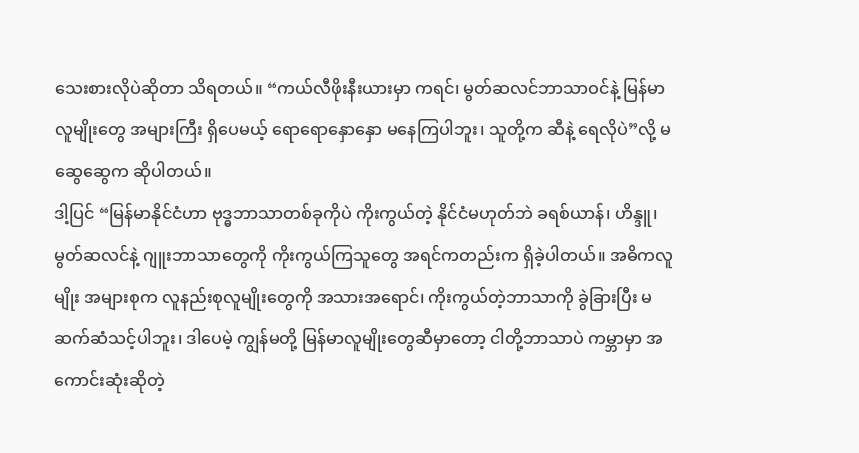သေးစားလိုပဲဆိုတာ သိရတယ်။ “ကယ်လီဖိုးနီးယားမှာ ကရင်၊ မွတ်ဆလင်ဘာသာဝင်နဲ့ မြန်မာလူမျိုးတွေ အများကြီး ရှိပေမယ့် ရောရောနှောနှော မနေကြပါဘူး၊ သူတို့က ဆီနဲ့ ရေလိုပဲ”လို့ မဆွေဆွေက ဆိုပါတယ်။
ဒါ့ပြင် “မြန်မာနိုင်ငံဟာ ဗုဒ္ဓဘာသာတစ်ခုကိုပဲ ကိုးကွယ်တဲ့ နိုင်ငံမဟုတ်ဘဲ ခရစ်ယာန်၊ ဟိန္ဒူ၊ မွတ်ဆလင်နဲ့ ဂျူးဘာသာတွေကို ကိုးကွယ်ကြသူတွေ အရင်ကတည်းက ရှိခဲ့ပါတယ်။ အဓိကလူမျိုး အများစုက လူနည်းစုလူမျိုးတွေကို အသားအရောင်၊ ကိုးကွယ်တဲ့ဘာသာကို ခွဲခြားပြီး မဆက်ဆံသင့်ပါဘူး၊ ဒါပေမဲ့ ကျွန်မတို့ မြန်မာလူမျိုးတွေဆီမှာတော့ ငါတို့ဘာသာပဲ ကမ္ဘာမှာ အကောင်းဆုံးဆိုတဲ့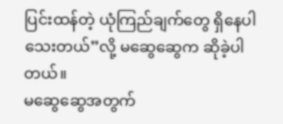ပြင်းထန်တဲ့ ယုံကြည်ချက်တွေ ရှိနေပါသေးတယ်”လို့ မဆွေဆွေက ဆိုခဲ့ပါတယ်။
မဆွေဆွေအတွက်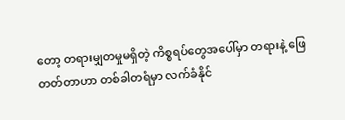တော့ တရားမျှတမှုမရှိတဲ့ ကိစ္စရပ်တွေအပေါ်မှာ တရားနဲ့ ဖြေတတ်တာဟာ တစ်ခါတရံမှာ လက်ခံနိုင်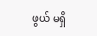ဖွယ် မရှိ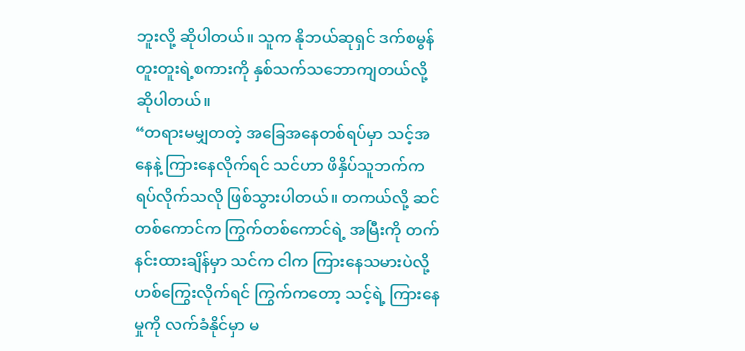ဘူးလို့ ဆိုပါတယ်။ သူက နိုဘယ်ဆုရှင် ဒက်စမွန် တူးတူးရဲ့စကားကို နှစ်သက်သဘောကျတယ်လို့ ဆိုပါတယ်။
“တရားမမျှတတဲ့ အခြေအနေတစ်ရပ်မှာ သင့်အနေနဲ့ ကြားနေလိုက်ရင် သင်ဟာ ဖိနှိပ်သူဘက်က ရပ်လိုက်သလို ဖြစ်သွားပါတယ်။ တကယ်လို့ ဆင်တစ်ကောင်က ကြွက်တစ်ကောင်ရဲ့ အမြီးကို တက်နင်းထားချိန်မှာ သင်က ငါက ကြားနေသမားပဲလို့ ဟစ်ကြွေးလိုက်ရင် ကြွက်ကတော့ သင့်ရဲ့ ကြားနေမှုကို လက်ခံနိုင်မှာ မ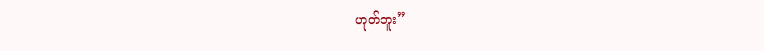ဟုတ်ဘူး”